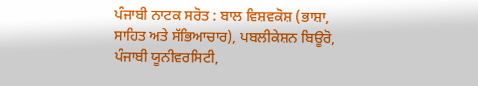ਪੰਜਾਬੀ ਨਾਟਕ ਸਰੋਤ : ਬਾਲ ਵਿਸ਼ਵਕੋਸ਼ (ਭਾਸ਼ਾ, ਸਾਹਿਤ ਅਤੇ ਸੱਭਿਆਚਾਰ), ਪਬਲੀਕੇਸ਼ਨ ਬਿਊਰੋ, ਪੰਜਾਬੀ ਯੂਨੀਵਰਸਿਟੀ,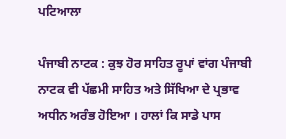ਪਟਿਆਲਾ

ਪੰਜਾਬੀ ਨਾਟਕ : ਕੁਝ ਹੋਰ ਸਾਹਿਤ ਰੂਪਾਂ ਵਾਂਗ ਪੰਜਾਬੀ ਨਾਟਕ ਵੀ ਪੱਛਮੀ ਸਾਹਿਤ ਅਤੇ ਸਿੱਖਿਆ ਦੇ ਪ੍ਰਭਾਵ ਅਧੀਨ ਅਰੰਭ ਹੋਇਆ । ਹਾਲਾਂ ਕਿ ਸਾਡੇ ਪਾਸ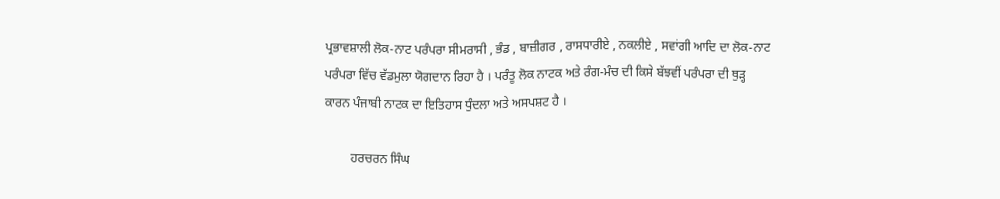ਪ੍ਰਭਾਵਸ਼ਾਲੀ ਲੋਕ-ਨਾਟ ਪਰੰਪਰਾ ਸੀਮਰਾਸੀ , ਭੰਡ , ਬਾਜ਼ੀਗਰ , ਰਾਸਧਾਰੀਏ , ਨਕਲੀਏ , ਸਵਾਂਗੀ ਆਦਿ ਦਾ ਲੋਕ-ਨਾਟ ਪਰੰਪਰਾ ਵਿੱਚ ਵੱਡਮੁਲਾ ਯੋਗਦਾਨ ਰਿਹਾ ਹੈ । ਪਰੰਤੂ ਲੋਕ ਨਾਟਕ ਅਤੇ ਰੰਗ-ਮੰਚ ਦੀ ਕਿਸੇ ਬੱਝਵੀਂ ਪਰੰਪਰਾ ਦੀ ਥੁੜ੍ਹ ਕਾਰਨ ਪੰਜਾਬੀ ਨਾਟਕ ਦਾ ਇਤਿਹਾਸ ਧੁੰਦਲਾ ਅਤੇ ਅਸਪਸ਼ਟ ਹੈ ।

        ਹਰਚਰਨ ਸਿੰਘ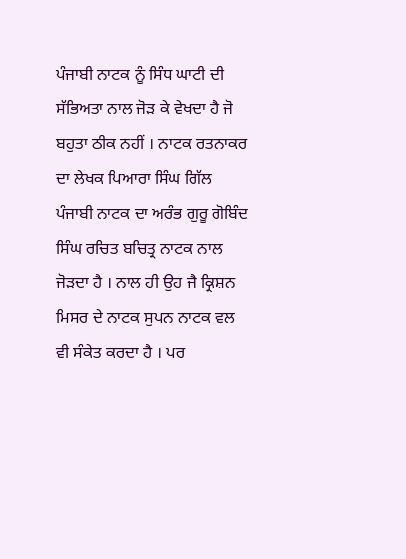ਪੰਜਾਬੀ ਨਾਟਕ ਨੂੰ ਸਿੰਧ ਘਾਟੀ ਦੀ ਸੱਭਿਅਤਾ ਨਾਲ ਜੋੜ ਕੇ ਵੇਖਦਾ ਹੈ ਜੋ ਬਹੁਤਾ ਠੀਕ ਨਹੀਂ । ਨਾਟਕ ਰਤਨਾਕਰ ਦਾ ਲੇਖਕ ਪਿਆਰਾ ਸਿੰਘ ਗਿੱਲ ਪੰਜਾਬੀ ਨਾਟਕ ਦਾ ਅਰੰਭ ਗੁਰੂ ਗੋਬਿੰਦ ਸਿੰਘ ਰਚਿਤ ਬਚਿਤ੍ਰ ਨਾਟਕ ਨਾਲ ਜੋੜਦਾ ਹੈ । ਨਾਲ ਹੀ ਉਹ ਜੈ ਕ੍ਰਿਸ਼ਨ ਮਿਸਰ ਦੇ ਨਾਟਕ ਸੁਪਨ ਨਾਟਕ ਵਲ ਵੀ ਸੰਕੇਤ ਕਰਦਾ ਹੈ । ਪਰ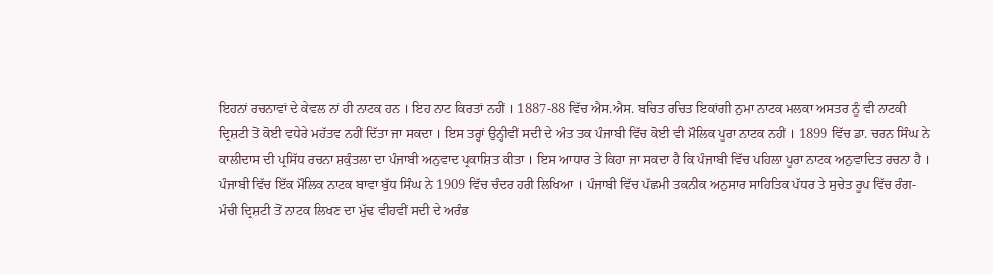ਇਹਨਾਂ ਰਚਨਾਵਾਂ ਦੇ ਕੇਵਲ ਨਾਂ ਹੀ ਨਾਟਕ ਹਨ । ਇਹ ਨਾਟ ਕਿਰਤਾਂ ਨਹੀਂ । 1887-88 ਵਿੱਚ ਐਸ.ਐਸ. ਬਚਿਤ ਰਚਿਤ ਇਕਾਂਗੀ ਨੁਮਾ ਨਾਟਕ ਮਲਕਾ ਅਸਤਰ ਨੂੰ ਵੀ ਨਾਟਕੀ ਦ੍ਰਿਸ਼ਟੀ ਤੋਂ ਕੋਈ ਵਧੇਰੇ ਮਹੱਤਵ ਨਹੀਂ ਦਿੱਤਾ ਜਾ ਸਕਦਾ । ਇਸ ਤਰ੍ਹਾਂ ਉਨ੍ਹੀਵੀਂ ਸਦੀ ਦੇ ਅੰਤ ਤਕ ਪੰਜਾਬੀ ਵਿੱਚ ਕੋਈ ਵੀ ਮੌਲਿਕ ਪੂਰਾ ਨਾਟਕ ਨਹੀਂ । 1899 ਵਿੱਚ ਡਾ. ਚਰਨ ਸਿੰਘ ਨੇ ਕਾਲੀਦਾਸ ਦੀ ਪ੍ਰਸਿੱਧ ਰਚਨਾ ਸ਼ਕੁੰਤਲਾ ਦਾ ਪੰਜਾਬੀ ਅਨੁਵਾਦ ਪ੍ਰਕਾਸ਼ਿਤ ਕੀਤਾ । ਇਸ ਆਧਾਰ ਤੇ ਕਿਹਾ ਜਾ ਸਕਦਾ ਹੈ ਕਿ ਪੰਜਾਬੀ ਵਿੱਚ ਪਹਿਲਾ ਪੂਰਾ ਨਾਟਕ ਅਨੁਵਾਦਿਤ ਰਚਨਾ ਹੈ । ਪੰਜਾਬੀ ਵਿੱਚ ਇੱਕ ਮੌਲਿਕ ਨਾਟਕ ਬਾਵਾ ਬੁੱਧ ਸਿੰਘ ਨੇ 1909 ਵਿੱਚ ਚੰਦਰ ਹਰੀ ਲਿਖਿਆ । ਪੰਜਾਬੀ ਵਿੱਚ ਪੱਛਮੀ ਤਕਨੀਕ ਅਨੁਸਾਰ ਸਾਹਿਤਿਕ ਪੱਧਰ ਤੇ ਸੁਚੇਤ ਰੂਪ ਵਿੱਚ ਰੰਗ- ਮੰਚੀ ਦ੍ਰਿਸ਼ਟੀ ਤੋਂ ਨਾਟਕ ਲਿਖਣ ਦਾ ਮੁੱਢ ਵੀਹਵੀਂ ਸਦੀ ਦੇ ਅਰੰਭ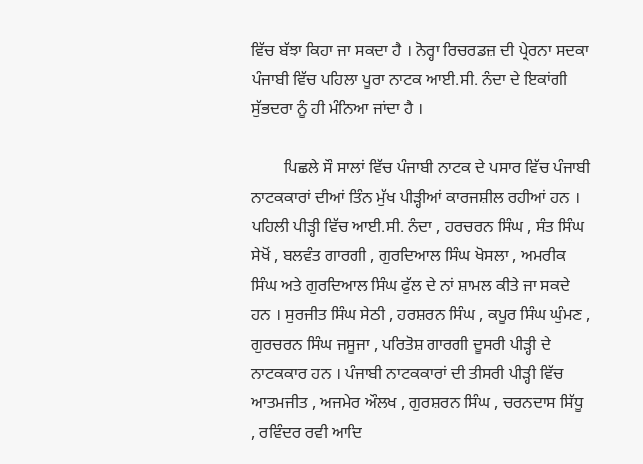ਵਿੱਚ ਬੱਝਾ ਕਿਹਾ ਜਾ ਸਕਦਾ ਹੈ । ਨੋਰ੍ਹਾ ਰਿਚਰਡਜ਼ ਦੀ ਪ੍ਰੇਰਨਾ ਸਦਕਾ ਪੰਜਾਬੀ ਵਿੱਚ ਪਹਿਲਾ ਪੂਰਾ ਨਾਟਕ ਆਈ.ਸੀ. ਨੰਦਾ ਦੇ ਇਕਾਂਗੀ ਸੁੱਭਦਰਾ ਨੂੰ ਹੀ ਮੰਨਿਆ ਜਾਂਦਾ ਹੈ ।

        ਪਿਛਲੇ ਸੌ ਸਾਲਾਂ ਵਿੱਚ ਪੰਜਾਬੀ ਨਾਟਕ ਦੇ ਪਸਾਰ ਵਿੱਚ ਪੰਜਾਬੀ ਨਾਟਕਕਾਰਾਂ ਦੀਆਂ ਤਿੰਨ ਮੁੱਖ ਪੀੜ੍ਹੀਆਂ ਕਾਰਜਸ਼ੀਲ ਰਹੀਆਂ ਹਨ । ਪਹਿਲੀ ਪੀੜ੍ਹੀ ਵਿੱਚ ਆਈ.ਸੀ. ਨੰਦਾ , ਹਰਚਰਨ ਸਿੰਘ , ਸੰਤ ਸਿੰਘ ਸੇਖੋਂ , ਬਲਵੰਤ ਗਾਰਗੀ , ਗੁਰਦਿਆਲ ਸਿੰਘ ਖੋਸਲਾ , ਅਮਰੀਕ ਸਿੰਘ ਅਤੇ ਗੁਰਦਿਆਲ ਸਿੰਘ ਫੁੱਲ ਦੇ ਨਾਂ ਸ਼ਾਮਲ ਕੀਤੇ ਜਾ ਸਕਦੇ ਹਨ । ਸੁਰਜੀਤ ਸਿੰਘ ਸੇਠੀ , ਹਰਸ਼ਰਨ ਸਿੰਘ , ਕਪੂਰ ਸਿੰਘ ਘੁੰਮਣ , ਗੁਰਚਰਨ ਸਿੰਘ ਜਸੂਜਾ , ਪਰਿਤੋਸ਼ ਗਾਰਗੀ ਦੂਸਰੀ ਪੀੜ੍ਹੀ ਦੇ ਨਾਟਕਕਾਰ ਹਨ । ਪੰਜਾਬੀ ਨਾਟਕਕਾਰਾਂ ਦੀ ਤੀਸਰੀ ਪੀੜ੍ਹੀ ਵਿੱਚ ਆਤਮਜੀਤ , ਅਜਮੇਰ ਔਲਖ , ਗੁਰਸ਼ਰਨ ਸਿੰਘ , ਚਰਨਦਾਸ ਸਿੱਧੂ , ਰਵਿੰਦਰ ਰਵੀ ਆਦਿ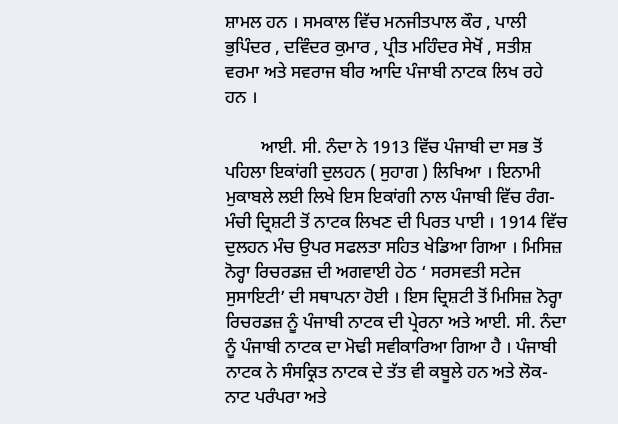ਸ਼ਾਮਲ ਹਨ । ਸਮਕਾਲ ਵਿੱਚ ਮਨਜੀਤਪਾਲ ਕੌਰ , ਪਾਲੀ ਭੁਪਿੰਦਰ , ਦਵਿੰਦਰ ਕੁਮਾਰ , ਪ੍ਰੀਤ ਮਹਿੰਦਰ ਸੇਖੋਂ , ਸਤੀਸ਼ ਵਰਮਾ ਅਤੇ ਸਵਰਾਜ ਬੀਰ ਆਦਿ ਪੰਜਾਬੀ ਨਾਟਕ ਲਿਖ ਰਹੇ ਹਨ ।

        ਆਈ. ਸੀ. ਨੰਦਾ ਨੇ 1913 ਵਿੱਚ ਪੰਜਾਬੀ ਦਾ ਸਭ ਤੋਂ ਪਹਿਲਾ ਇਕਾਂਗੀ ਦੁਲਹਨ ( ਸੁਹਾਗ ) ਲਿਖਿਆ । ਇਨਾਮੀ ਮੁਕਾਬਲੇ ਲਈ ਲਿਖੇ ਇਸ ਇਕਾਂਗੀ ਨਾਲ ਪੰਜਾਬੀ ਵਿੱਚ ਰੰਗ-ਮੰਚੀ ਦ੍ਰਿਸ਼ਟੀ ਤੋਂ ਨਾਟਕ ਲਿਖਣ ਦੀ ਪਿਰਤ ਪਾਈ । 1914 ਵਿੱਚ ਦੁਲਹਨ ਮੰਚ ਉਪਰ ਸਫਲਤਾ ਸਹਿਤ ਖੇਡਿਆ ਗਿਆ । ਮਿਸਿਜ਼ ਨੋਰ੍ਹਾ ਰਿਚਰਡਜ਼ ਦੀ ਅਗਵਾਈ ਹੇਠ ‘ ਸਰਸਵਤੀ ਸਟੇਜ ਸੁਸਾਇਟੀ’ ਦੀ ਸਥਾਪਨਾ ਹੋਈ । ਇਸ ਦ੍ਰਿਸ਼ਟੀ ਤੋਂ ਮਿਸਿਜ਼ ਨੋਰ੍ਹਾ ਰਿਚਰਡਜ਼ ਨੂੰ ਪੰਜਾਬੀ ਨਾਟਕ ਦੀ ਪ੍ਰੇਰਨਾ ਅਤੇ ਆਈ. ਸੀ. ਨੰਦਾ ਨੂੰ ਪੰਜਾਬੀ ਨਾਟਕ ਦਾ ਮੋਢੀ ਸਵੀਕਾਰਿਆ ਗਿਆ ਹੈ । ਪੰਜਾਬੀ ਨਾਟਕ ਨੇ ਸੰਸਕ੍ਰਿਤ ਨਾਟਕ ਦੇ ਤੱਤ ਵੀ ਕਬੂਲੇ ਹਨ ਅਤੇ ਲੋਕ-ਨਾਟ ਪਰੰਪਰਾ ਅਤੇ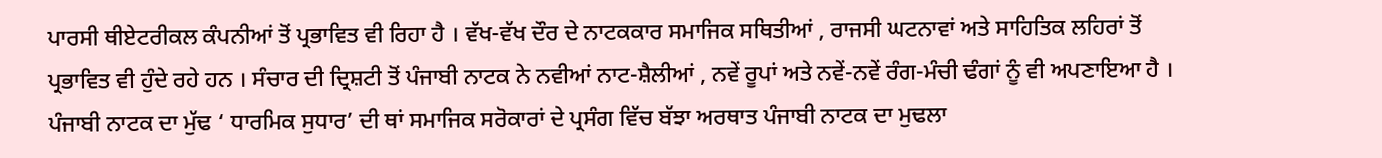ਪਾਰਸੀ ਥੀਏਟਰੀਕਲ ਕੰਪਨੀਆਂ ਤੋਂ ਪ੍ਰਭਾਵਿਤ ਵੀ ਰਿਹਾ ਹੈ । ਵੱਖ-ਵੱਖ ਦੌਰ ਦੇ ਨਾਟਕਕਾਰ ਸਮਾਜਿਕ ਸਥਿਤੀਆਂ , ਰਾਜਸੀ ਘਟਨਾਵਾਂ ਅਤੇ ਸਾਹਿਤਿਕ ਲਹਿਰਾਂ ਤੋਂ ਪ੍ਰਭਾਵਿਤ ਵੀ ਹੁੰਦੇ ਰਹੇ ਹਨ । ਸੰਚਾਰ ਦੀ ਦ੍ਰਿਸ਼ਟੀ ਤੋਂ ਪੰਜਾਬੀ ਨਾਟਕ ਨੇ ਨਵੀਆਂ ਨਾਟ-ਸ਼ੈਲੀਆਂ , ਨਵੇਂ ਰੂਪਾਂ ਅਤੇ ਨਵੇਂ-ਨਵੇਂ ਰੰਗ-ਮੰਚੀ ਢੰਗਾਂ ਨੂੰ ਵੀ ਅਪਣਾਇਆ ਹੈ । ਪੰਜਾਬੀ ਨਾਟਕ ਦਾ ਮੁੱਢ ‘ ਧਾਰਮਿਕ ਸੁਧਾਰ’ ਦੀ ਥਾਂ ਸਮਾਜਿਕ ਸਰੋਕਾਰਾਂ ਦੇ ਪ੍ਰਸੰਗ ਵਿੱਚ ਬੱਝਾ ਅਰਥਾਤ ਪੰਜਾਬੀ ਨਾਟਕ ਦਾ ਮੁਢਲਾ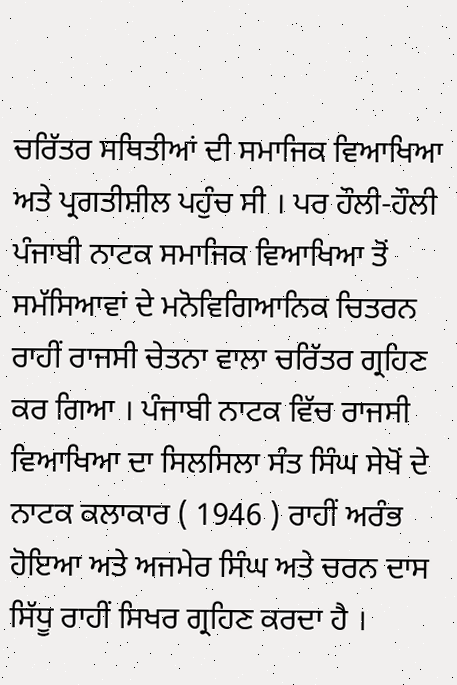ਚਰਿੱਤਰ ਸਥਿਤੀਆਂ ਦੀ ਸਮਾਜਿਕ ਵਿਆਖਿਆ ਅਤੇ ਪ੍ਰਗਤੀਸ਼ੀਲ ਪਹੁੰਚ ਸੀ । ਪਰ ਹੌਲੀ-ਹੌਲੀ ਪੰਜਾਬੀ ਨਾਟਕ ਸਮਾਜਿਕ ਵਿਆਖਿਆ ਤੋਂ ਸਮੱਸਿਆਵਾਂ ਦੇ ਮਨੋਵਿਗਿਆਨਿਕ ਚਿਤਰਨ ਰਾਹੀਂ ਰਾਜਸੀ ਚੇਤਨਾ ਵਾਲਾ ਚਰਿੱਤਰ ਗ੍ਰਹਿਣ ਕਰ ਗਿਆ । ਪੰਜਾਬੀ ਨਾਟਕ ਵਿੱਚ ਰਾਜਸੀ ਵਿਆਖਿਆ ਦਾ ਸਿਲਸਿਲਾ ਸੰਤ ਸਿੰਘ ਸੇਖੋਂ ਦੇ ਨਾਟਕ ਕਲਾਕਾਰ ( 1946 ) ਰਾਹੀਂ ਅਰੰਭ ਹੋਇਆ ਅਤੇ ਅਜਮੇਰ ਸਿੰਘ ਅਤੇ ਚਰਨ ਦਾਸ ਸਿੱਧੂ ਰਾਹੀਂ ਸਿਖਰ ਗ੍ਰਹਿਣ ਕਰਦਾ ਹੈ ।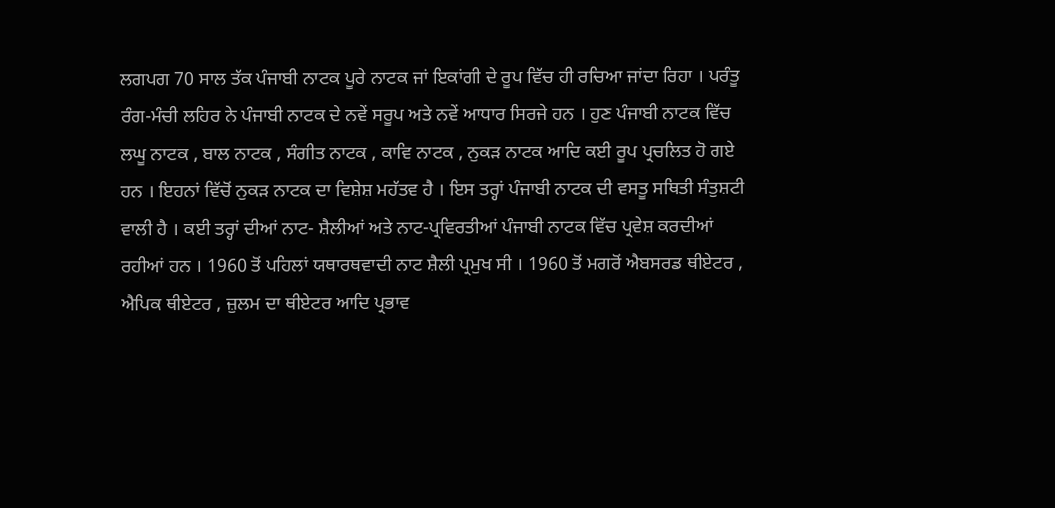ਲਗਪਗ 70 ਸਾਲ ਤੱਕ ਪੰਜਾਬੀ ਨਾਟਕ ਪੂਰੇ ਨਾਟਕ ਜਾਂ ਇਕਾਂਗੀ ਦੇ ਰੂਪ ਵਿੱਚ ਹੀ ਰਚਿਆ ਜਾਂਦਾ ਰਿਹਾ । ਪਰੰਤੂ ਰੰਗ-ਮੰਚੀ ਲਹਿਰ ਨੇ ਪੰਜਾਬੀ ਨਾਟਕ ਦੇ ਨਵੇਂ ਸਰੂਪ ਅਤੇ ਨਵੇਂ ਆਧਾਰ ਸਿਰਜੇ ਹਨ । ਹੁਣ ਪੰਜਾਬੀ ਨਾਟਕ ਵਿੱਚ ਲਘੂ ਨਾਟਕ , ਬਾਲ ਨਾਟਕ , ਸੰਗੀਤ ਨਾਟਕ , ਕਾਵਿ ਨਾਟਕ , ਨੁਕੜ ਨਾਟਕ ਆਦਿ ਕਈ ਰੂਪ ਪ੍ਰਚਲਿਤ ਹੋ ਗਏ ਹਨ । ਇਹਨਾਂ ਵਿੱਚੋਂ ਨੁਕੜ ਨਾਟਕ ਦਾ ਵਿਸ਼ੇਸ਼ ਮਹੱਤਵ ਹੈ । ਇਸ ਤਰ੍ਹਾਂ ਪੰਜਾਬੀ ਨਾਟਕ ਦੀ ਵਸਤੂ ਸਥਿਤੀ ਸੰਤੁਸ਼ਟੀ ਵਾਲੀ ਹੈ । ਕਈ ਤਰ੍ਹਾਂ ਦੀਆਂ ਨਾਟ- ਸ਼ੈਲੀਆਂ ਅਤੇ ਨਾਟ-ਪ੍ਰਵਿਰਤੀਆਂ ਪੰਜਾਬੀ ਨਾਟਕ ਵਿੱਚ ਪ੍ਰਵੇਸ਼ ਕਰਦੀਆਂ ਰਹੀਆਂ ਹਨ । 1960 ਤੋਂ ਪਹਿਲਾਂ ਯਥਾਰਥਵਾਦੀ ਨਾਟ ਸ਼ੈਲੀ ਪ੍ਰਮੁਖ ਸੀ । 1960 ਤੋਂ ਮਗਰੋਂ ਐਬਸਰਡ ਥੀਏਟਰ , ਐਪਿਕ ਥੀਏਟਰ , ਜ਼ੁਲਮ ਦਾ ਥੀਏਟਰ ਆਦਿ ਪ੍ਰਭਾਵ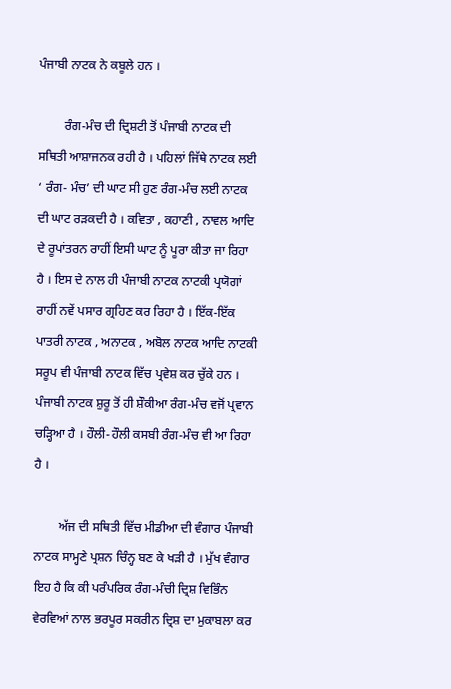ਪੰਜਾਬੀ ਨਾਟਕ ਨੇ ਕਬੂਲੇ ਹਨ ।

        ਰੰਗ-ਮੰਚ ਦੀ ਦ੍ਰਿਸ਼ਟੀ ਤੋਂ ਪੰਜਾਬੀ ਨਾਟਕ ਦੀ ਸਥਿਤੀ ਆਸ਼ਾਜਨਕ ਰਹੀ ਹੈ । ਪਹਿਲਾਂ ਜਿੱਥੇ ਨਾਟਕ ਲਈ ‘ ਰੰਗ- ਮੰਚ’ ਦੀ ਘਾਟ ਸੀ ਹੁਣ ਰੰਗ-ਮੰਚ ਲਈ ਨਾਟਕ ਦੀ ਘਾਟ ਰੜਕਦੀ ਹੈ । ਕਵਿਤਾ , ਕਹਾਣੀ , ਨਾਵਲ ਆਦਿ ਦੇ ਰੂਪਾਂਤਰਨ ਰਾਹੀਂ ਇਸੀ ਘਾਟ ਨੂੰ ਪੂਰਾ ਕੀਤਾ ਜਾ ਰਿਹਾ ਹੈ । ਇਸ ਦੇ ਨਾਲ ਹੀ ਪੰਜਾਬੀ ਨਾਟਕ ਨਾਟਕੀ ਪ੍ਰਯੋਗਾਂ ਰਾਹੀਂ ਨਵੇਂ ਪਸਾਰ ਗ੍ਰਹਿਣ ਕਰ ਰਿਹਾ ਹੈ । ਇੱਕ-ਇੱਕ ਪਾਤਰੀ ਨਾਟਕ , ਅਨਾਟਕ , ਅਬੋਲ ਨਾਟਕ ਆਦਿ ਨਾਟਕੀ ਸਰੂਪ ਵੀ ਪੰਜਾਬੀ ਨਾਟਕ ਵਿੱਚ ਪ੍ਰਵੇਸ਼ ਕਰ ਚੁੱਕੇ ਹਨ । ਪੰਜਾਬੀ ਨਾਟਕ ਸ਼ੁਰੂ ਤੋਂ ਹੀ ਸ਼ੌਕੀਆ ਰੰਗ-ਮੰਚ ਵਜੋਂ ਪ੍ਰਵਾਨ ਚੜ੍ਹਿਆ ਹੈ । ਹੌਲੀ-ਹੌਲੀ ਕਸਬੀ ਰੰਗ-ਮੰਚ ਵੀ ਆ ਰਿਹਾ ਹੈ ।

        ਅੱਜ ਦੀ ਸਥਿਤੀ ਵਿੱਚ ਮੀਡੀਆ ਦੀ ਵੰਗਾਰ ਪੰਜਾਬੀ ਨਾਟਕ ਸਾਮ੍ਹਣੇ ਪ੍ਰਸ਼ਨ ਚਿੰਨ੍ਹ ਬਣ ਕੇ ਖੜੀ ਹੈ । ਮੁੱਖ ਵੰਗਾਰ ਇਹ ਹੈ ਕਿ ਕੀ ਪਰੰਪਰਿਕ ਰੰਗ-ਮੰਚੀ ਦ੍ਰਿਸ਼ ਵਿਭਿੰਨ ਵੇਰਵਿਆਂ ਨਾਲ ਭਰਪੂਰ ਸਕਰੀਨ ਦ੍ਰਿਸ਼ ਦਾ ਮੁਕਾਬਲਾ ਕਰ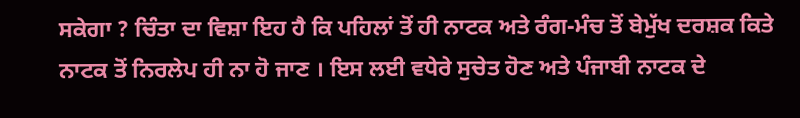ਸਕੇਗਾ ? ਚਿੰਤਾ ਦਾ ਵਿਸ਼ਾ ਇਹ ਹੈ ਕਿ ਪਹਿਲਾਂ ਤੋਂ ਹੀ ਨਾਟਕ ਅਤੇ ਰੰਗ-ਮੰਚ ਤੋਂ ਬੇਮੁੱਖ ਦਰਸ਼ਕ ਕਿਤੇ ਨਾਟਕ ਤੋਂ ਨਿਰਲੇਪ ਹੀ ਨਾ ਹੋ ਜਾਣ । ਇਸ ਲਈ ਵਧੇਰੇ ਸੁਚੇਤ ਹੋਣ ਅਤੇ ਪੰਜਾਬੀ ਨਾਟਕ ਦੇ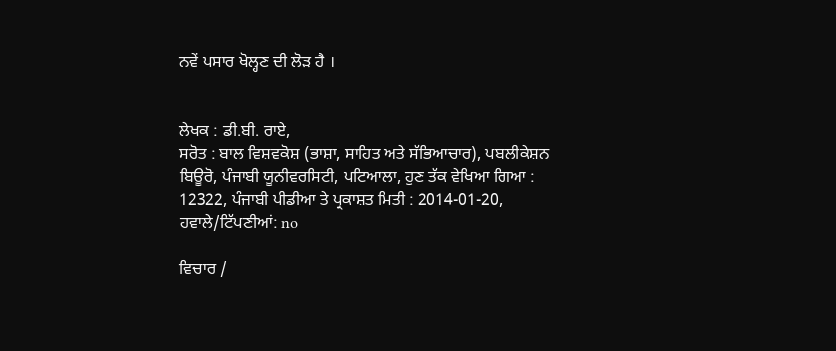ਨਵੇਂ ਪਸਾਰ ਖੋਲ੍ਹਣ ਦੀ ਲੋੜ ਹੈ ।


ਲੇਖਕ : ਡੀ.ਬੀ. ਰਾਏ,
ਸਰੋਤ : ਬਾਲ ਵਿਸ਼ਵਕੋਸ਼ (ਭਾਸ਼ਾ, ਸਾਹਿਤ ਅਤੇ ਸੱਭਿਆਚਾਰ), ਪਬਲੀਕੇਸ਼ਨ ਬਿਊਰੋ, ਪੰਜਾਬੀ ਯੂਨੀਵਰਸਿਟੀ, ਪਟਿਆਲਾ, ਹੁਣ ਤੱਕ ਵੇਖਿਆ ਗਿਆ : 12322, ਪੰਜਾਬੀ ਪੀਡੀਆ ਤੇ ਪ੍ਰਕਾਸ਼ਤ ਮਿਤੀ : 2014-01-20, ਹਵਾਲੇ/ਟਿੱਪਣੀਆਂ: no

ਵਿਚਾਰ /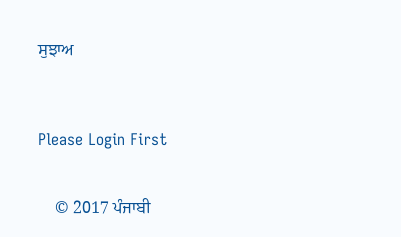ਸੁਝਾਅ



Please Login First


    © 2017 ਪੰਜਾਬੀ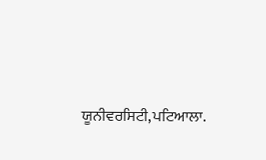ਯੂਨੀਵਰਸਿਟੀ,ਪਟਿਆਲਾ.